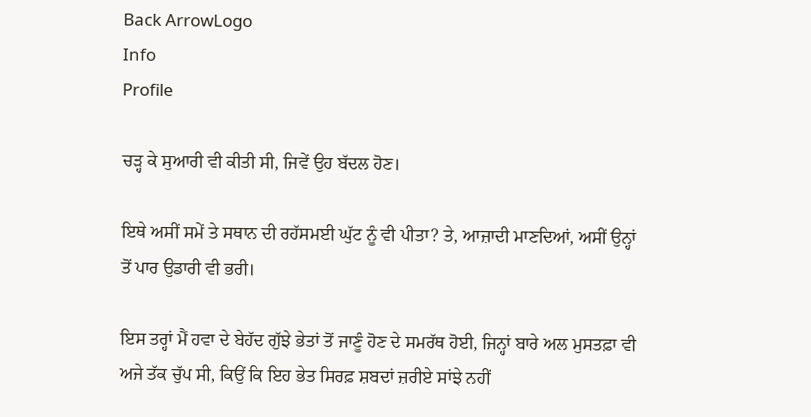Back ArrowLogo
Info
Profile

ਚੜ੍ਹ ਕੇ ਸੁਆਰੀ ਵੀ ਕੀਤੀ ਸੀ, ਜਿਵੇਂ ਉਹ ਬੱਦਲ ਹੋਣ।

ਇਥੇ ਅਸੀਂ ਸਮੇਂ ਤੇ ਸਥਾਨ ਦੀ ਰਹੱਸਮਈ ਘੁੱਟ ਨੂੰ ਵੀ ਪੀਤਾ? ਤੇ, ਆਜ਼ਾਦੀ ਮਾਣਦਿਆਂ, ਅਸੀਂ ਉਨ੍ਹਾਂ ਤੋਂ ਪਾਰ ਉਡਾਰੀ ਵੀ ਭਰੀ।

ਇਸ ਤਰ੍ਹਾਂ ਮੈਂ ਹਵਾ ਦੇ ਬੇਹੱਦ ਗੁੱਝੇ ਭੇਤਾਂ ਤੋਂ ਜਾਣੂੰ ਹੋਣ ਦੇ ਸਮਰੱਥ ਹੋਈ, ਜਿਨ੍ਹਾਂ ਬਾਰੇ ਅਲ ਮੁਸਤਫ਼ਾ ਵੀ ਅਜੇ ਤੱਕ ਚੁੱਪ ਸੀ, ਕਿਉਂ ਕਿ ਇਹ ਭੇਤ ਸਿਰਫ਼ ਸ਼ਬਦਾਂ ਜ਼ਰੀਏ ਸਾਂਝੇ ਨਹੀਂ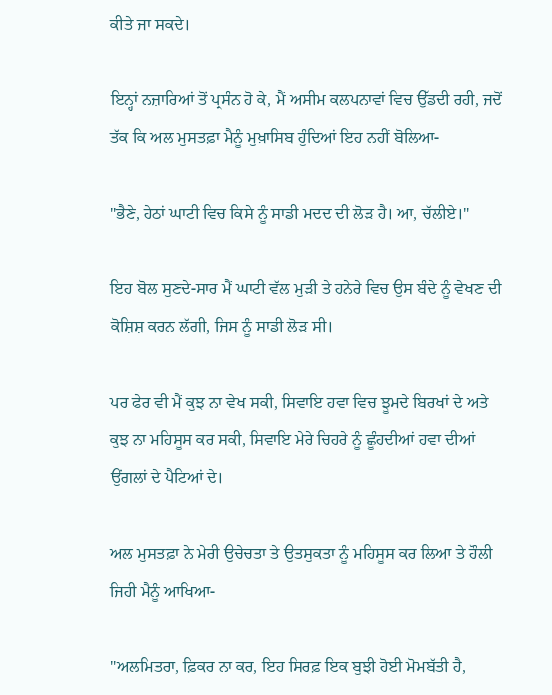ਕੀਤੇ ਜਾ ਸਕਦੇ।

ਇਨ੍ਹਾਂ ਨਜ਼ਾਰਿਆਂ ਤੋਂ ਪ੍ਰਸੰਨ ਹੋ ਕੇ, ਮੈਂ ਅਸੀਮ ਕਲਪਨਾਵਾਂ ਵਿਚ ਉੱਡਦੀ ਰਹੀ, ਜਦੋਂ ਤੱਕ ਕਿ ਅਲ ਮੁਸਤਫ਼ਾ ਮੈਨੂੰ ਮੁਖ਼ਾਸਿਬ ਹੁੰਦਿਆਂ ਇਹ ਨਹੀਂ ਬੋਲਿਆ-

"ਭੈਣੇ, ਹੇਠਾਂ ਘਾਟੀ ਵਿਚ ਕਿਸੇ ਨੂੰ ਸਾਡੀ ਮਦਦ ਦੀ ਲੋੜ ਹੈ। ਆ, ਚੱਲੀਏ।"

ਇਹ ਬੋਲ ਸੁਣਦੇ-ਸਾਰ ਮੈਂ ਘਾਟੀ ਵੱਲ ਮੁੜੀ ਤੇ ਹਨੇਰੇ ਵਿਚ ਉਸ ਬੰਦੇ ਨੂੰ ਵੇਖਣ ਦੀ ਕੋਸ਼ਿਸ਼ ਕਰਨ ਲੱਗੀ, ਜਿਸ ਨੂੰ ਸਾਡੀ ਲੋੜ ਸੀ।

ਪਰ ਫੇਰ ਵੀ ਮੈਂ ਕੁਝ ਨਾ ਵੇਖ ਸਕੀ, ਸਿਵਾਇ ਹਵਾ ਵਿਚ ਝੂਮਦੇ ਬਿਰਖਾਂ ਦੇ ਅਤੇ ਕੁਝ ਨਾ ਮਹਿਸੂਸ ਕਰ ਸਕੀ, ਸਿਵਾਇ ਮੇਰੇ ਚਿਹਰੇ ਨੂੰ ਛੂੰਹਦੀਆਂ ਹਵਾ ਦੀਆਂ ਉਂਗਲਾਂ ਦੇ ਪੈਟਿਆਂ ਦੇ।

ਅਲ ਮੁਸਤਫ਼ਾ ਨੇ ਮੇਰੀ ਉਚੇਚਤਾ ਤੇ ਉਤਸੁਕਤਾ ਨੂੰ ਮਹਿਸੂਸ ਕਰ ਲਿਆ ਤੇ ਹੌਲੀ ਜਿਹੀ ਮੈਨੂੰ ਆਖਿਆ-

"ਅਲਮਿਤਰਾ, ਫ਼ਿਕਰ ਨਾ ਕਰ, ਇਹ ਸਿਰਫ਼ ਇਕ ਬੁਝੀ ਹੋਈ ਮੋਮਬੱਤੀ ਹੈ,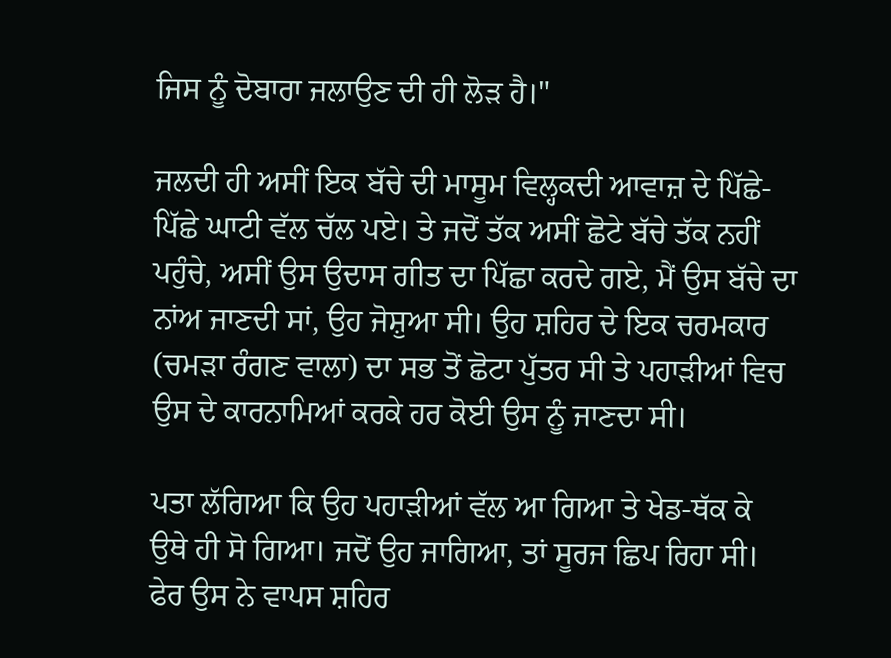ਜਿਸ ਨੂੰ ਦੋਬਾਰਾ ਜਲਾਉਣ ਦੀ ਹੀ ਲੋੜ ਹੈ।"

ਜਲਦੀ ਹੀ ਅਸੀਂ ਇਕ ਬੱਚੇ ਦੀ ਮਾਸੂਮ ਵਿਲ੍ਹਕਦੀ ਆਵਾਜ਼ ਦੇ ਪਿੱਛੇ-ਪਿੱਛੇ ਘਾਟੀ ਵੱਲ ਚੱਲ ਪਏ। ਤੇ ਜਦੋਂ ਤੱਕ ਅਸੀਂ ਛੋਟੇ ਬੱਚੇ ਤੱਕ ਨਹੀਂ ਪਹੁੰਚੇ, ਅਸੀਂ ਉਸ ਉਦਾਸ ਗੀਤ ਦਾ ਪਿੱਛਾ ਕਰਦੇ ਗਏ, ਮੈਂ ਉਸ ਬੱਚੇ ਦਾ ਨਾਂਅ ਜਾਣਦੀ ਸਾਂ, ਉਹ ਜੋਸ਼ੁਆ ਸੀ। ਉਹ ਸ਼ਹਿਰ ਦੇ ਇਕ ਚਰਮਕਾਰ (ਚਮੜਾ ਰੰਗਣ ਵਾਲਾ) ਦਾ ਸਭ ਤੋਂ ਛੋਟਾ ਪੁੱਤਰ ਸੀ ਤੇ ਪਹਾੜੀਆਂ ਵਿਚ ਉਸ ਦੇ ਕਾਰਨਾਮਿਆਂ ਕਰਕੇ ਹਰ ਕੋਈ ਉਸ ਨੂੰ ਜਾਣਦਾ ਸੀ।

ਪਤਾ ਲੱਗਿਆ ਕਿ ਉਹ ਪਹਾੜੀਆਂ ਵੱਲ ਆ ਗਿਆ ਤੇ ਖੇਡ-ਥੱਕ ਕੇ ਉਥੇ ਹੀ ਸੋ ਗਿਆ। ਜਦੋਂ ਉਹ ਜਾਗਿਆ, ਤਾਂ ਸੂਰਜ ਛਿਪ ਰਿਹਾ ਸੀ। ਫੇਰ ਉਸ ਨੇ ਵਾਪਸ ਸ਼ਹਿਰ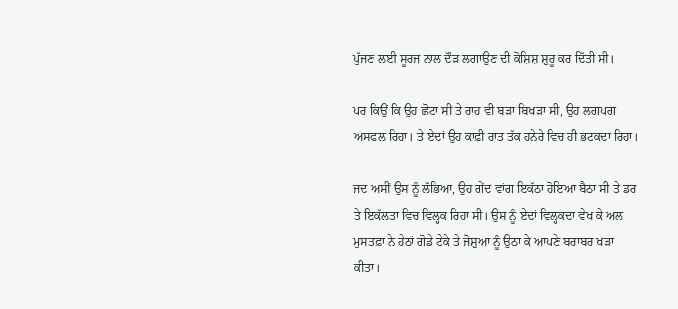ਪੁੱਜਣ ਲਈ ਸੂਰਜ ਨਾਲ ਦੌੜ ਲਗਾਉਣ ਦੀ ਕੋਸ਼ਿਸ਼ ਸ਼ੁਰੂ ਕਰ ਦਿੱਤੀ ਸੀ।

ਪਰ ਕਿਉਂ ਕਿ ਉਹ ਛੋਟਾ ਸੀ ਤੇ ਰਾਹ ਵੀ ਬੜਾ ਬਿਖੜਾ ਸੀ, ਉਹ ਲਗਪਗ ਅਸਫਲ ਰਿਹਾ। ਤੇ ਏਦਾਂ ਉਹ ਕਾਫ਼ੀ ਰਾਤ ਤੱਕ ਹਨੇਰੇ ਵਿਚ ਹੀ ਭਟਕਦਾ ਰਿਹਾ।

ਜਦ ਅਸੀਂ ਉਸ ਨੂੰ ਲੱਭਿਆ, ਉਹ ਗੇਂਦ ਵਾਂਗ ਇਕੱਠਾ ਹੋਇਆ ਬੈਠਾ ਸੀ ਤੇ ਡਰ ਤੇ ਇਕੱਲਤਾ ਵਿਚ ਵਿਲ੍ਹਕ ਰਿਹਾ ਸੀ। ਉਸ ਨੂੰ ਏਦਾਂ ਵਿਲ੍ਹਕਦਾ ਵੇਖ ਕੇ ਅਲ ਮੁਸਤਫ਼ਾ ਨੇ ਹੇਠਾਂ ਗੋਡੇ ਟੇਕੇ ਤੇ ਜੋਸ਼ੁਆ ਨੂੰ ਉਠਾ ਕੇ ਆਪਣੇ ਬਰਾਬਰ ਖੜਾ ਕੀਤਾ।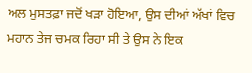ਅਲ ਮੁਸਤਫ਼ਾ ਜਦੋਂ ਖੜਾ ਹੋਇਆ, ਉਸ ਦੀਆਂ ਅੱਖਾਂ ਵਿਚ ਮਹਾਨ ਤੇਜ ਚਮਕ ਰਿਹਾ ਸੀ ਤੇ ਉਸ ਨੇ ਇਕ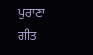ਪੁਰਾਣਾ ਗੀਤ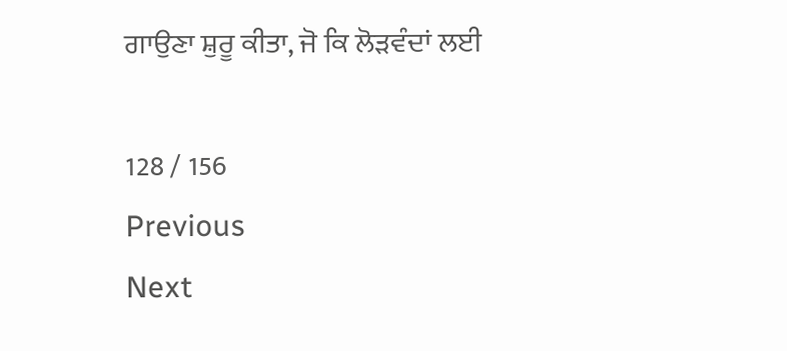ਗਾਉਣਾ ਸ਼ੁਰੂ ਕੀਤਾ, ਜੋ ਕਿ ਲੋੜਵੰਦਾਂ ਲਈ

128 / 156
Previous
Next